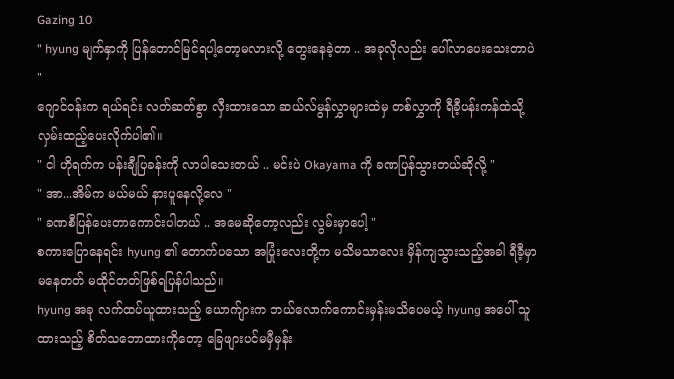Gazing 10
" hyung မျက်နှာကို ပြန်တောင်မြင်ရပါ့တော့မလားလို့ တွေးနေခဲ့တာ .. အခုလိုလည်း ပေါ်လာပေးသေးတာပဲ "
ဂျောင်ဝန်းက ရယ်ရင်း လတ်ဆတ်စွာ လှီးထားသော ဆယ်လ်မွန်လွှာများထဲမှ တစ်လွှာကို ရီခီ့ပန်းကန်ထဲသို့ လှမ်းထည့်ပေးလိုက်ပါ၏။
" ငါ ဟိုရက်က ပန်းချီပြခန်းကို လာပါသေးတယ် .. မင်းပဲ Okayama ကို ခဏပြန်သွားတယ်ဆိုလို့ "
" အာ...အိမ်က မယ်မယ် နားပူနေလို့လေ "
" ခဏစီပြန်ပေးတာကောင်းပါတယ် .. အမေဆိုတော့လည်း လွမ်းမှာပေါ့ "
စကားပြောနေရင်း hyung ၏ တောက်ပသော အပြုံးလေးတို့က မသိမသာလေး မှိန်ကျသွားသည့်အခါ ရီခီ့မှာ မနေတတ် မထိုင်တတ်ဖြစ်ရပြန်ပါသည်။
hyung အခု လက်ထပ်ယူထားသည့် ယောက်ျားက ဘယ်လောက်ကောင်းမှန်းမသိပေမယ့် hyung အပေါ် သူထားသည့် စိတ်သဘောထားကိုတော့ ခြေဖျားပင်မမှီမှန်း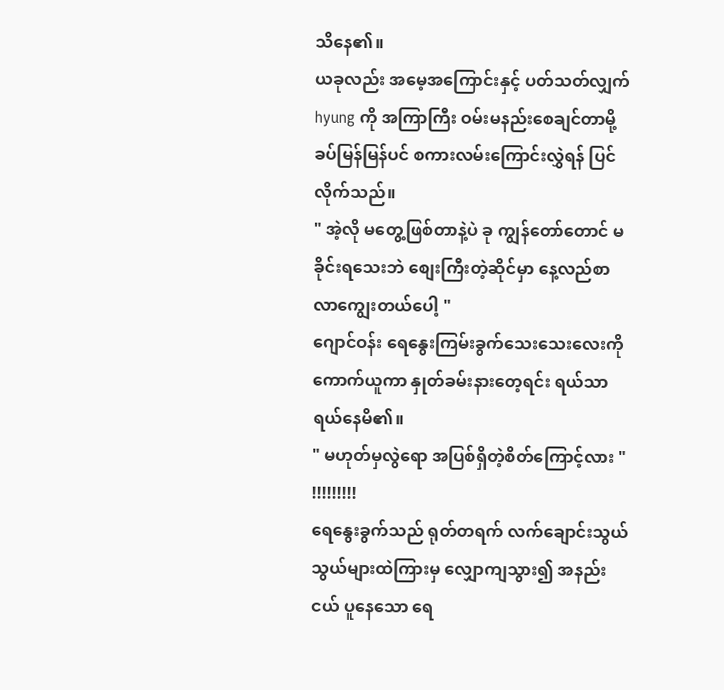သိနေ၏။
ယခုလည်း အမေ့အကြောင်းနှင့် ပတ်သတ်လျှက် hyung ကို အကြာကြီး ဝမ်းမနည်းစေချင်တာမို့ ခပ်မြန်မြန်ပင် စကားလမ်းကြောင်းလွှဲရန် ပြင်လိုက်သည်။
" အဲ့လို မတွေ့ဖြစ်တာနဲ့ပဲ ခု ကျွန်တော်တောင် မခိုင်းရသေးဘဲ စျေးကြီးတဲ့ဆိုင်မှာ နေ့လည်စာလာကျွေးတယ်ပေါ့ "
ဂျောင်ဝန်း ရေနွေးကြမ်းခွက်သေးသေးလေးကို ကောက်ယူကာ နှုတ်ခမ်းနားတေ့ရင်း ရယ်သာရယ်နေမိ၏။
" မဟုတ်မှလွဲရော အပြစ်ရှိတဲ့စိတ်ကြောင့်လား "
!!!!!!!!!
ရေနွေးခွက်သည် ရုတ်တရက် လက်ချောင်းသွယ်သွယ်များထဲကြားမှ လျှောကျသွား၍ အနည်းငယ် ပူနေသော ရေ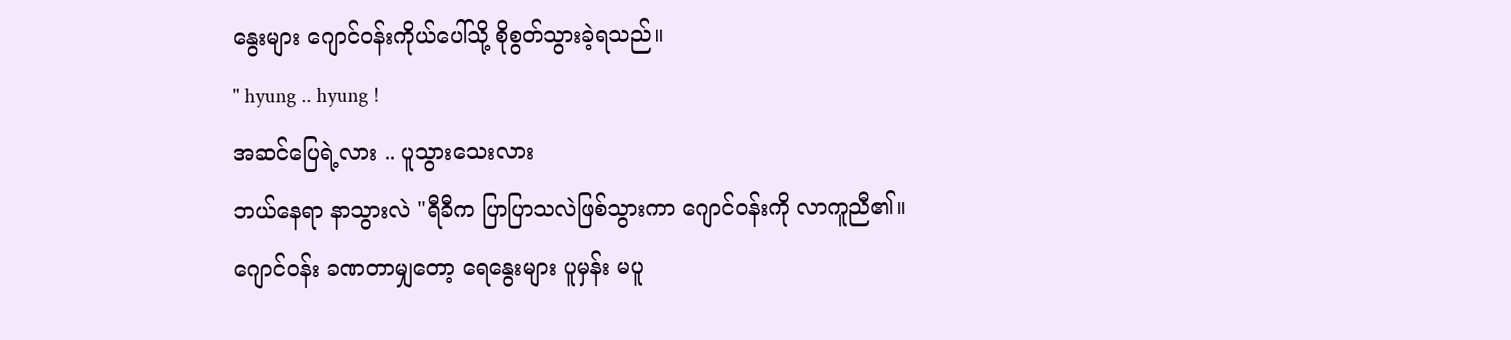နွေးများ ဂျောင်ဝန်းကိုယ်ပေါ်သို့ စိုစွတ်သွားခဲ့ရသည်။
" hyung .. hyung !
အဆင်ပြေရဲ့လား .. ပူသွားသေးလား
ဘယ်နေရာ နာသွားလဲ "ရီခီက ပြာပြာသလဲဖြစ်သွားကာ ဂျောင်ဝန်းကို လာကူညီ၏။
ဂျောင်ဝန်း ခဏတာမျှတော့ ရေနွေးများ ပူမှန်း မပူ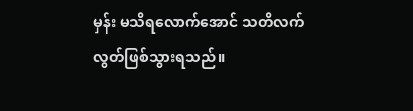မှန်း မသိရလောက်အောင် သတိလက်လွတ်ဖြစ်သွားရသည်။